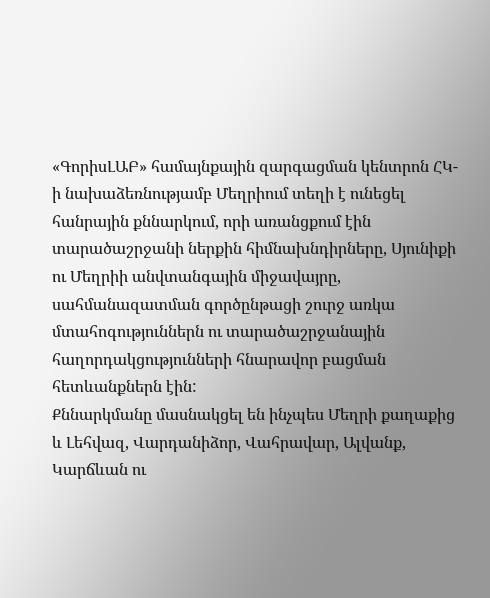«ԳորիսԼԱԲ» համայնքային զարգացման կենտրոն ՀԿ-ի նախաձեռնությամբ Մեղրիում տեղի է ունեցել հանրային քննարկում, որի առանցքում էին տարածաշրջանի ներքին հիմնախնդիրները, Սյունիքի ու Մեղրիի անվտանգային միջավայրը, սահմանազատման գործընթացի շուրջ առկա մտահոգություններն ու տարածաշրջանային հաղորդակցությունների հնարավոր բացման հետևանքներն էին:
Քննարկմանը մասնակցել են ինչպես Մեղրի քաղաքից և Լեհվազ, Վարդանիձոր, Վահրավար, Ալվանք, Կարճևան ու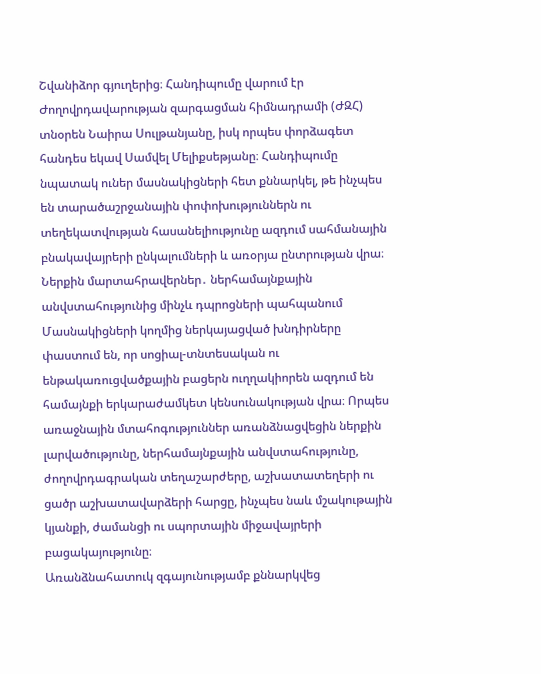Շվանիձոր գյուղերից։ Հանդիպումը վարում էր Ժողովրդավարության զարգացման հիմնադրամի (ԺԶՀ) տնօրեն Նաիրա Սուլթանյանը, իսկ որպես փորձագետ հանդես եկավ Սամվել Մելիքսեթյանը։ Հանդիպումը նպատակ ուներ մասնակիցների հետ քննարկել, թե ինչպես են տարածաշրջանային փոփոխություններն ու տեղեկատվության հասանելիությունը ազդում սահմանային բնակավայրերի ընկալումների և առօրյա ընտրության վրա։
Ներքին մարտահրավերներ․ ներհամայնքային անվստահությունից մինչև դպրոցների պահպանում
Մասնակիցների կողմից ներկայացված խնդիրները փաստում են, որ սոցիալ-տնտեսական ու ենթակառուցվածքային բացերն ուղղակիորեն ազդում են համայնքի երկարաժամկետ կենսունակության վրա։ Որպես առաջնային մտահոգություններ առանձնացվեցին ներքին լարվածությունը, ներհամայնքային անվստահությունը, ժողովրդագրական տեղաշարժերը, աշխատատեղերի ու ցածր աշխատավարձերի հարցը, ինչպես նաև մշակութային կյանքի, ժամանցի ու սպորտային միջավայրերի բացակայությունը։
Առանձնահատուկ զգայունությամբ քննարկվեց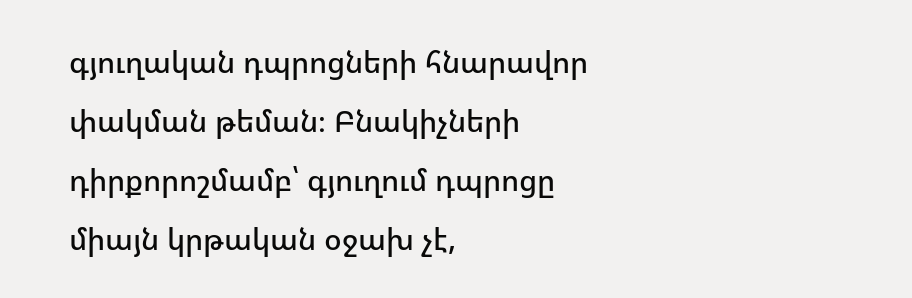գյուղական դպրոցների հնարավոր փակման թեման։ Բնակիչների դիրքորոշմամբ՝ գյուղում դպրոցը միայն կրթական օջախ չէ,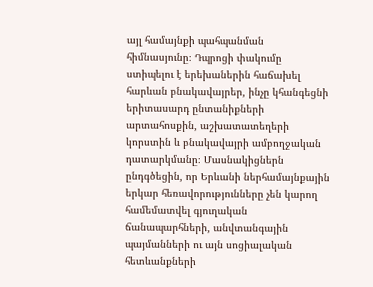այլ համայնքի պահպանման հիմնասյունը։ Դպրոցի փակումը ստիպելու է երեխաներին հաճախել հարևան բնակավայրեր, ինչը կհանգեցնի երիտասարդ ընտանիքների արտահոսքին, աշխատատեղերի կորստին և բնակավայրի ամբողջական դատարկմանը։ Մասնակիցներն ընդգծեցին, որ Երևանի ներհամայնքային երկար հեռավորությունները չեն կարող համեմատվել գյուղական ճանապարհների, անվտանգային պայմանների ու այն սոցիալական հետևանքների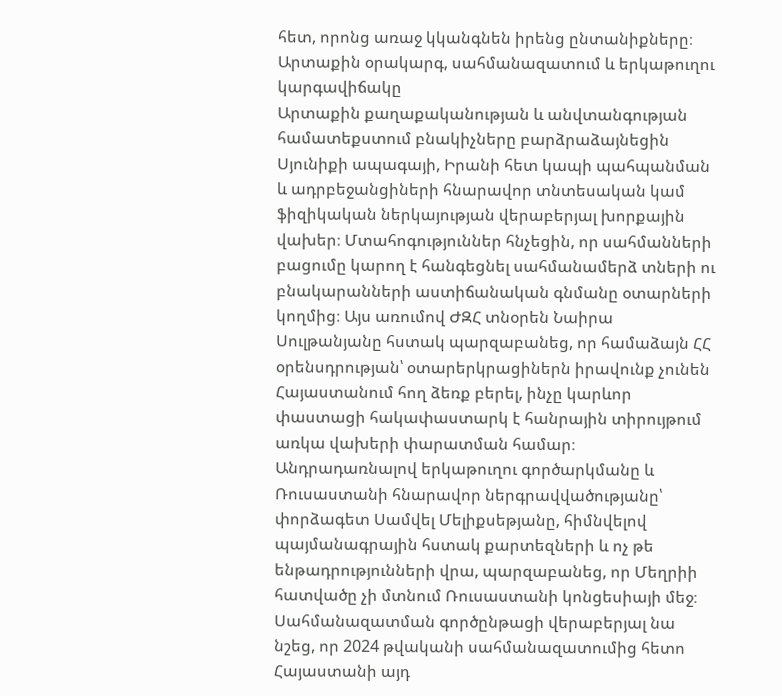հետ, որոնց առաջ կկանգնեն իրենց ընտանիքները։
Արտաքին օրակարգ, սահմանազատում և երկաթուղու կարգավիճակը
Արտաքին քաղաքականության և անվտանգության համատեքստում բնակիչները բարձրաձայնեցին Սյունիքի ապագայի, Իրանի հետ կապի պահպանման և ադրբեջանցիների հնարավոր տնտեսական կամ ֆիզիկական ներկայության վերաբերյալ խորքային վախեր։ Մտահոգություններ հնչեցին, որ սահմանների բացումը կարող է հանգեցնել սահմանամերձ տների ու բնակարանների աստիճանական գնմանը օտարների կողմից։ Այս առումով ԺԶՀ տնօրեն Նաիրա Սուլթանյանը հստակ պարզաբանեց, որ համաձայն ՀՀ օրենսդրության՝ օտարերկրացիներն իրավունք չունեն Հայաստանում հող ձեռք բերել, ինչը կարևոր փաստացի հակափաստարկ է հանրային տիրույթում առկա վախերի փարատման համար։
Անդրադառնալով երկաթուղու գործարկմանը և Ռուսաստանի հնարավոր ներգրավվածությանը՝ փորձագետ Սամվել Մելիքսեթյանը, հիմնվելով պայմանագրային հստակ քարտեզների և ոչ թե ենթադրությունների վրա, պարզաբանեց, որ Մեղրիի հատվածը չի մտնում Ռուսաստանի կոնցեսիայի մեջ։ Սահմանազատման գործընթացի վերաբերյալ նա նշեց, որ 2024 թվականի սահմանազատումից հետո Հայաստանի այդ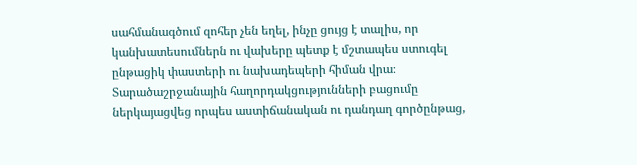սահմանագծում զոհեր չեն եղել, ինչը ցույց է տալիս, որ կանխատեսումներն ու վախերը պետք է մշտապես ստուգել ընթացիկ փաստերի ու նախադեպերի հիման վրա։
Տարածաշրջանային հաղորդակցությունների բացումը ներկայացվեց որպես աստիճանական ու դանդաղ գործընթաց,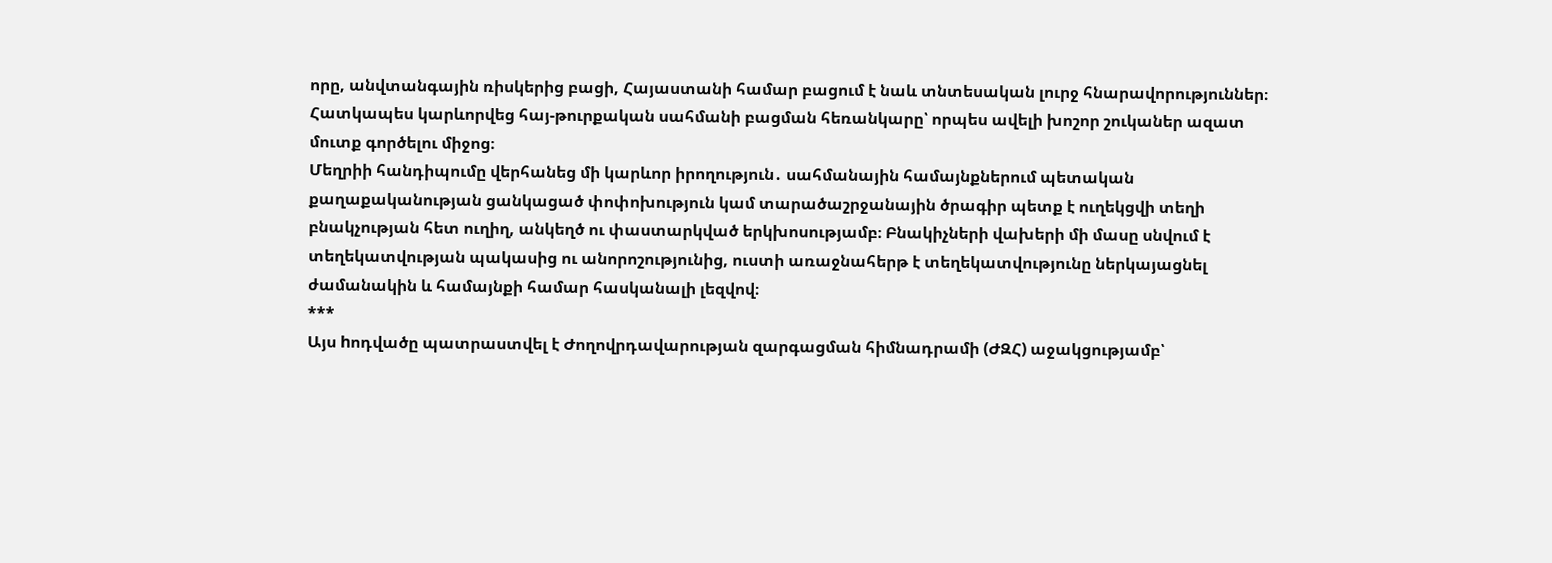որը, անվտանգային ռիսկերից բացի, Հայաստանի համար բացում է նաև տնտեսական լուրջ հնարավորություններ։ Հատկապես կարևորվեց հայ-թուրքական սահմանի բացման հեռանկարը՝ որպես ավելի խոշոր շուկաներ ազատ մուտք գործելու միջոց։
Մեղրիի հանդիպումը վերհանեց մի կարևոր իրողություն․ սահմանային համայնքներում պետական քաղաքականության ցանկացած փոփոխություն կամ տարածաշրջանային ծրագիր պետք է ուղեկցվի տեղի բնակչության հետ ուղիղ, անկեղծ ու փաստարկված երկխոսությամբ։ Բնակիչների վախերի մի մասը սնվում է տեղեկատվության պակասից ու անորոշությունից, ուստի առաջնահերթ է տեղեկատվությունը ներկայացնել ժամանակին և համայնքի համար հասկանալի լեզվով։
***
Այս hոդվածը պատրաստվել է Ժողովրդավարության զարգացման հիմնադրամի (ԺԶՀ) աջակցությամբ՝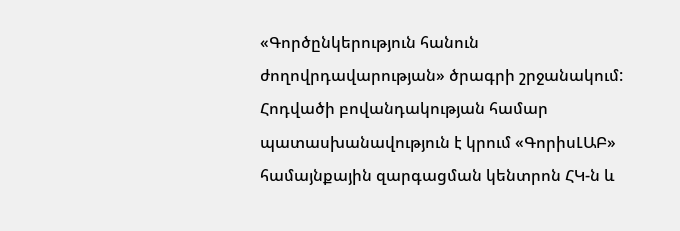«Գործընկերություն հանուն ժողովրդավարության» ծրագրի շրջանակում: Հոդվածի բովանդակության համար պատասխանավություն է կրում «ԳորիսԼԱԲ» համայնքային զարգացման կենտրոն ՀԿ-ն և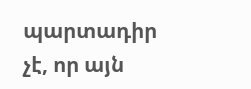պարտադիր չէ, որ այն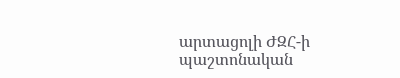արտացոլի ԺԶՀ-ի պաշտոնական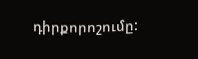դիրքորոշումը: